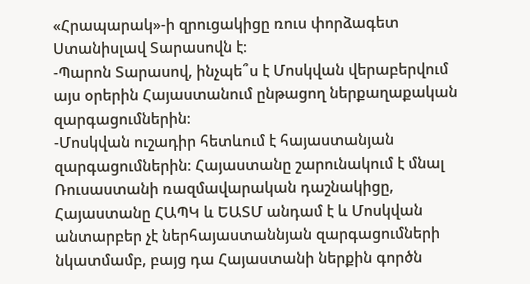«Հրապարակ»-ի զրուցակիցը ռուս փորձագետ Ստանիսլավ Տարասովն է։
-Պարոն Տարասով, ինչպե՞ս է Մոսկվան վերաբերվում այս օրերին Հայաստանում ընթացող ներքաղաքական զարգացումներին։
-Մոսկվան ուշադիր հետևում է հայաստանյան զարգացումներին։ Հայաստանը շարունակում է մնալ Ռուսաստանի ռազմավարական դաշնակիցը, Հայաստանը ՀԱՊԿ և ԵԱՏՄ անդամ է և Մոսկվան անտարբեր չէ ներհայաստաննյան զարգացումների նկատմամբ, բայց դա Հայաստանի ներքին գործն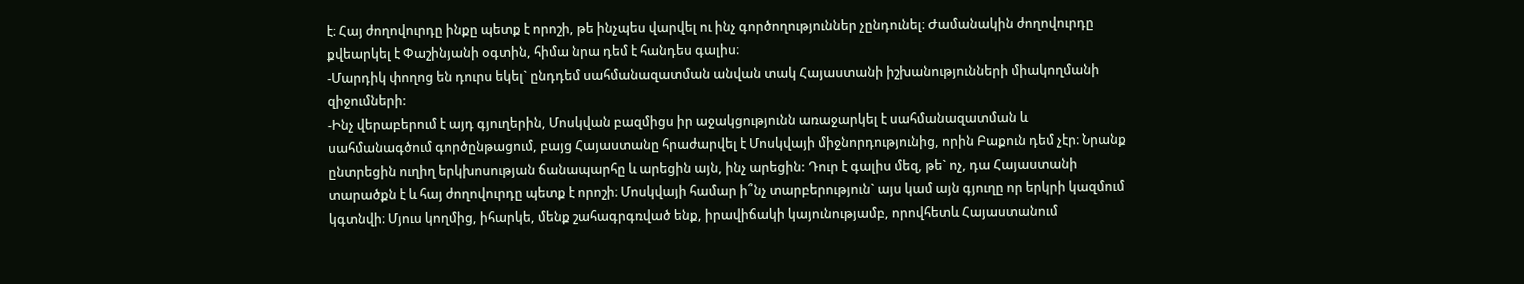է։ Հայ ժողովուրդը ինքը պետք է որոշի, թե ինչպես վարվել ու ինչ գործողություններ չընդունել։ Ժամանակին ժողովուրդը քվեարկել է Փաշինյանի օգտին, հիմա նրա դեմ է հանդես գալիս։
-Մարդիկ փողոց են դուրս եկել` ընդդեմ սահմանազատման անվան տակ Հայաստանի իշխանությունների միակողմանի զիջումների:
-Ինչ վերաբերում է այդ գյուղերին, Մոսկվան բազմիցս իր աջակցությունն առաջարկել է սահմանազատման և սահմանագծում գործընթացում, բայց Հայաստանը հրաժարվել է Մոսկվայի միջնորդությունից, որին Բաքուն դեմ չէր։ Նրանք ընտրեցին ուղիղ երկխոսության ճանապարհը և արեցին այն, ինչ արեցին: Դուր է գալիս մեզ, թե` ոչ, դա Հայաստանի տարածքն է և հայ ժողովուրդը պետք է որոշի։ Մոսկվայի համար ի՞նչ տարբերություն` այս կամ այն գյուղը որ երկրի կազմում կգտնվի։ Մյուս կողմից, իհարկե, մենք շահագրգռված ենք, իրավիճակի կայունությամբ, որովհետև Հայաստանում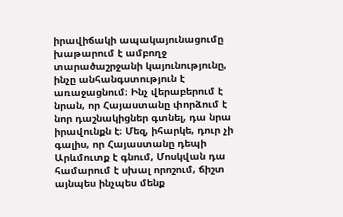իրավիճակի ապակայունացումը խաթարում է ամբողջ տարածաշրջանի կայունությունը, ինչը անհանգստություն է առաջացնում։ Ինչ վերաբերում է նրան, որ Հայաստանը փորձում է նոր դաշնակիցներ գտնել, դա նրա իրավունքն է։ Մեզ, իհարկե, դուր չի գալիս, որ Հայաստանը դեպի Արևմուտք է գնում, Մոսկվան դա համարում է սխալ որոշում, ճիշտ այնպես ինչպես մենք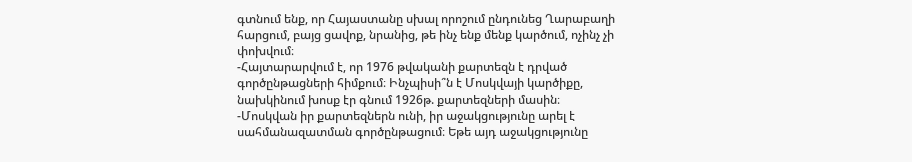գտնում ենք, որ Հայաստանը սխալ որոշում ընդունեց Ղարաբաղի հարցում, բայց ցավոք, նրանից, թե ինչ ենք մենք կարծում, ոչինչ չի փոխվում։
-Հայտարարվում է, որ 1976 թվականի քարտեզն է դրված գործընթացների հիմքում։ Ինչպիսի՞ն է Մոսկվայի կարծիքը, նախկինում խոսք էր գնում 1926թ. քարտեզների մասին։
-Մոսկվան իր քարտեզներն ունի, իր աջակցությունը արել է սահմանազատման գործընթացում։ Եթե այդ աջակցությունը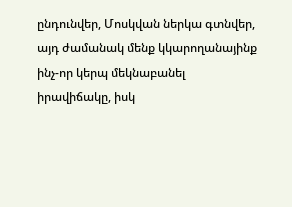ընդունվեր, Մոսկվան ներկա գտնվեր, այդ ժամանակ մենք կկարողանայինք ինչ-որ կերպ մեկնաբանել իրավիճակը, իսկ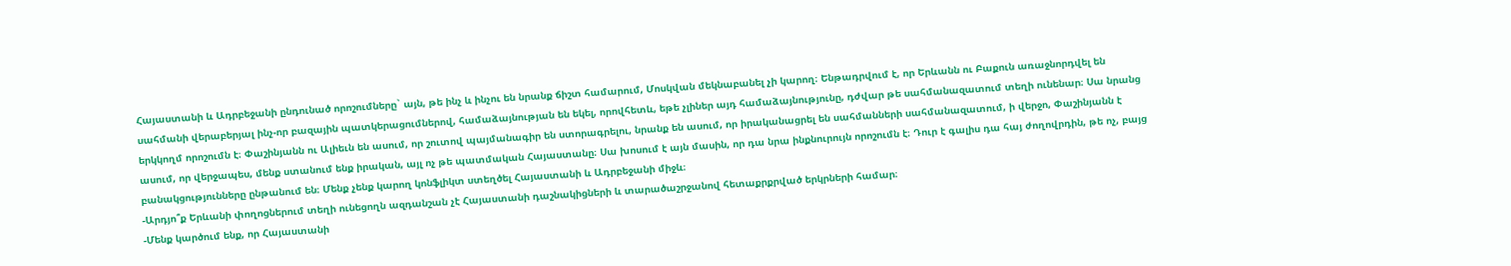Հայաստանի և Ադրբեջանի ընդունած որոշումները` այն, թե ինչ և ինչու են նրանք ճիշտ համարում, Մոսկվան մեկնաբանել չի կարող։ Ենթադրվում է, որ Երևանն ու Բաքուն առաջնորդվել են սահմանի վերաբերյալ ինչ-որ բազային պատկերացումներով, համաձայնության են եկել, որովհետև, եթե չլիներ այդ համաձայնությունը, դժվար թե սահմանազատում տեղի ունենար։ Սա նրանց երկկողմ որոշումն է։ Փաշինյանն ու Ալիեւն են ասում, որ շուտով պայմանագիր են ստորագրելու, նրանք են ասում, որ իրականացրել են սահմանների սահմանազատում, ի վերջո, Փաշինյանն է ասում, որ վերջապես, մենք ստանում ենք իրական, այլ ոչ թե պատմական Հայաստանը։ Սա խոսում է այն մասին, որ դա նրա ինքնուրույն որոշումն է։ Դուր է գալիս դա հայ ժողովրդին, թե ոչ, բայց բանակցությունները ընթանում են։ Մենք չենք կարող կոնֆլիկտ ստեղծել Հայաստանի և Ադրբեջանի միջև։
-Արդյո՞ք Երևանի փողոցներում տեղի ունեցողն ազդանշան չէ Հայաստանի դաշնակիցների և տարածաշրջանով հետաքրքրված երկրների համար։
-Մենք կարծում ենք, որ Հայաստանի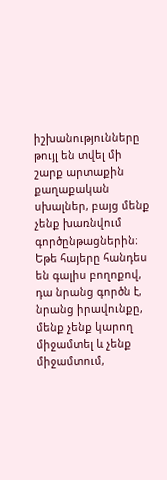իշխանությունները թույլ են տվել մի շարք արտաքին քաղաքական սխալներ, բայց մենք չենք խառնվում գործընթացներին։ Եթե հայերը հանդես են գալիս բողոքով, դա նրանց գործն է, նրանց իրավունքը, մենք չենք կարող միջամտել և չենք միջամտում,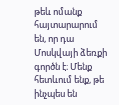թեև ոմանք հայտարարում են, որ դա Մոսկվայի ձեռքի գործն է։ Մենք հետևում ենք, թե ինչպես են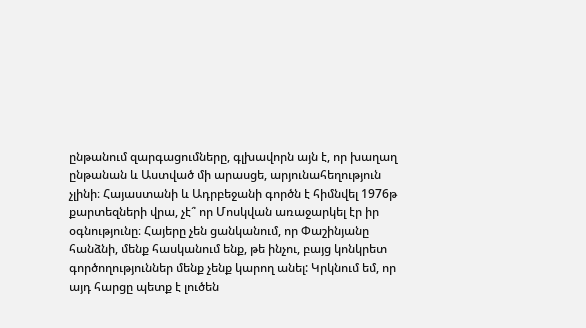ընթանում զարգացումները, գլխավորն այն է, որ խաղաղ ընթանան և Աստված մի արասցե, արյունահեղություն չլինի։ Հայաստանի և Ադրբեջանի գործն է հիմնվել 1976թ քարտեզների վրա, չէ՞ որ Մոսկվան առաջարկել էր իր օգնությունը։ Հայերը չեն ցանկանում, որ Փաշինյանը հանձնի, մենք հասկանում ենք, թե ինչու, բայց կոնկրետ գործողություններ մենք չենք կարող անել: Կրկնում եմ, որ այդ հարցը պետք է լուծեն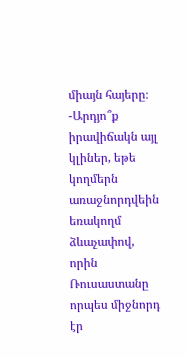միայն հայերը։
-Արդյո՞ք իրավիճակն այլ կլիներ, եթե կողմերն առաջնորդվեին եռակողմ ձևաչափով, որին Ռուսաստանը որպես միջնորդ էր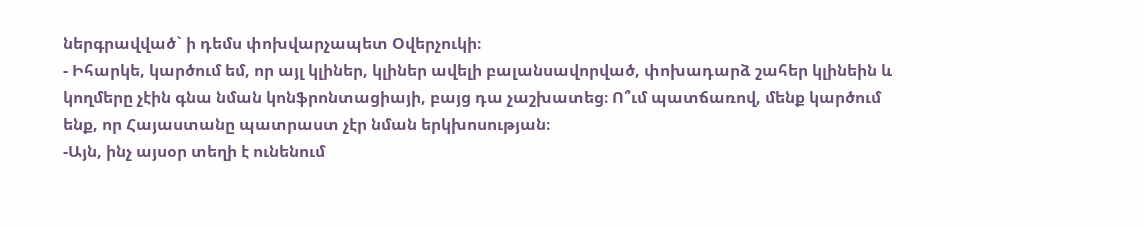ներգրավված` ի դեմս փոխվարչապետ Օվերչուկի։
- Իհարկե, կարծում եմ, որ այլ կլիներ, կլիներ ավելի բալանսավորված, փոխադարձ շահեր կլինեին և կողմերը չէին գնա նման կոնֆրոնտացիայի, բայց դա չաշխատեց։ Ո՞ւմ պատճառով, մենք կարծում ենք, որ Հայաստանը պատրաստ չէր նման երկխոսության։
-Այն, ինչ այսօր տեղի է ունենում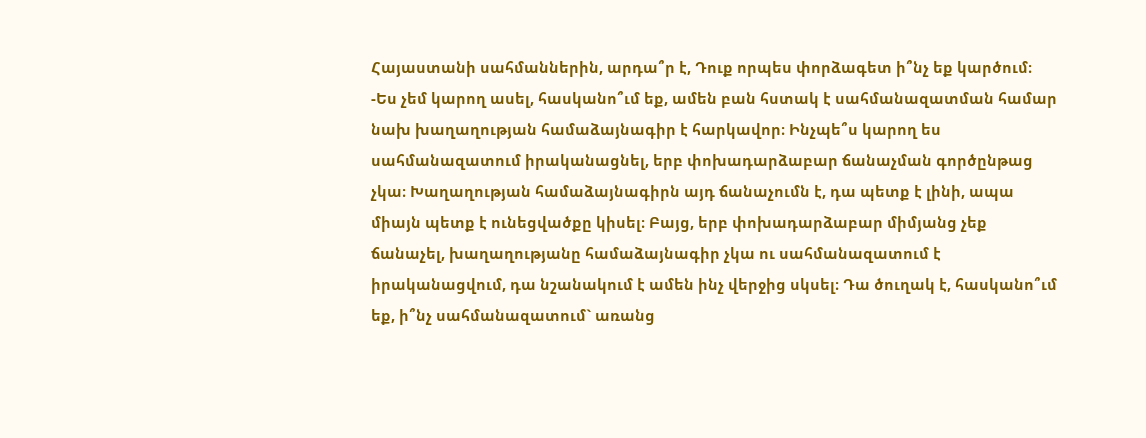Հայաստանի սահմաններին, արդա՞ր է, Դուք որպես փորձագետ ի՞նչ եք կարծում։
-Ես չեմ կարող ասել, հասկանո՞ւմ եք, ամեն բան հստակ է սահմանազատման համար նախ խաղաղության համաձայնագիր է հարկավոր։ Ինչպե՞ս կարող ես սահմանազատում իրականացնել, երբ փոխադարձաբար ճանաչման գործընթաց չկա։ Խաղաղության համաձայնագիրն այդ ճանաչումն է, դա պետք է լինի, ապա միայն պետք է ունեցվածքը կիսել։ Բայց, երբ փոխադարձաբար միմյանց չեք ճանաչել, խաղաղությանը համաձայնագիր չկա ու սահմանազատում է իրականացվում, դա նշանակում է ամեն ինչ վերջից սկսել։ Դա ծուղակ է, հասկանո՞ւմ եք, ի՞նչ սահմանազատում` առանց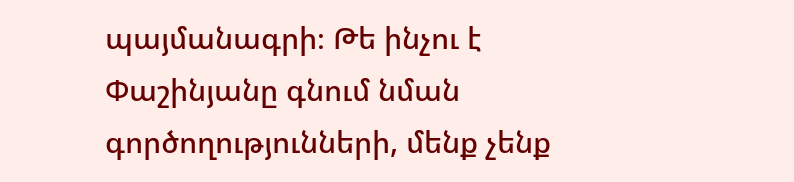պայմանագրի։ Թե ինչու է Փաշինյանը գնում նման գործողությունների, մենք չենք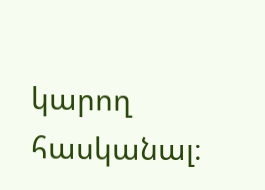կարող հասկանալ։